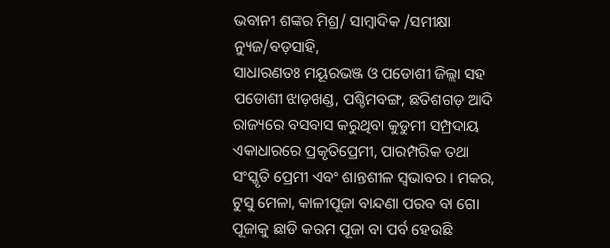ଭବାନୀ ଶଙ୍କର ମିଶ୍ର/ ସାମ୍ବାଦିକ /ସମୀକ୍ଷା ନ୍ୟୁଜ/ବଡ଼ସାହି,
ସାଧାରଣତଃ ମୟୂରଭଞ୍ଜ ଓ ପଡୋଶୀ ଜିଲ୍ଲା ସହ ପଡୋଶୀ ଝାଡ଼ଖଣ୍ଡ, ପଶ୍ଚିମବଙ୍ଗ, ଛତିଶଗଡ଼ ଆଦି ରାଜ୍ୟରେ ବସବାସ କରୁଥିବା କୁଡୁମୀ ସମ୍ପ୍ରଦାୟ ଏକାଧାରରେ ପ୍ରକୃତିପ୍ରେମୀ, ପାରମ୍ପରିକ ତଥା ସଂସ୍କୃତି ପ୍ରେମୀ ଏବଂ ଶାନ୍ତଶୀଳ ସ୍ୱଭାବର । ମକର, ଟୁସୁ ମେଳା, କାଳୀପୂଜା ବାନ୍ଦଣା ପରବ ବା ଗୋ ପୂଜାକୁ ଛାଡି କରମ ପୂଜା ବା ପର୍ବ ହେଉଛି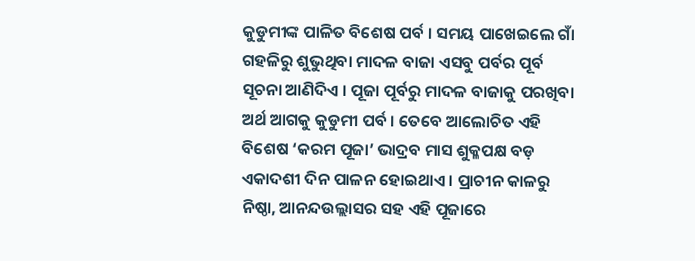କୁଡୁମୀଙ୍କ ପାଳିତ ବିଶେଷ ପର୍ବ । ସମୟ ପାଖେଇଲେ ଗାଁ ଗହଳିରୁ ଶୁଭୁଥିବା ମାଦଳ ବାଜା ଏସବୁ ପର୍ବର ପୂର୍ବ ସୂଚନା ଆଣିଦିଏ । ପୂଜା ପୂର୍ବରୁ ମାଦଳ ବାଜାକୁ ପରଖିବା ଅର୍ଥ ଆଗକୁ କୁଡୁମୀ ପର୍ବ । ତେବେ ଆଲୋଚିତ ଏହି ବିଶେଷ ‘କରମ ପୂଜା’ ଭାଦ୍ରବ ମାସ ଶୁକ୍ଳପକ୍ଷ ବଡ଼ ଏକାଦଶୀ ଦିନ ପାଳନ ହୋଇଥାଏ । ପ୍ରାଚୀନ କାଳରୁ ନିଷ୍ଠା, ଆନନ୍ଦଉଲ୍ଲାସର ସହ ଏହି ପୂଜାରେ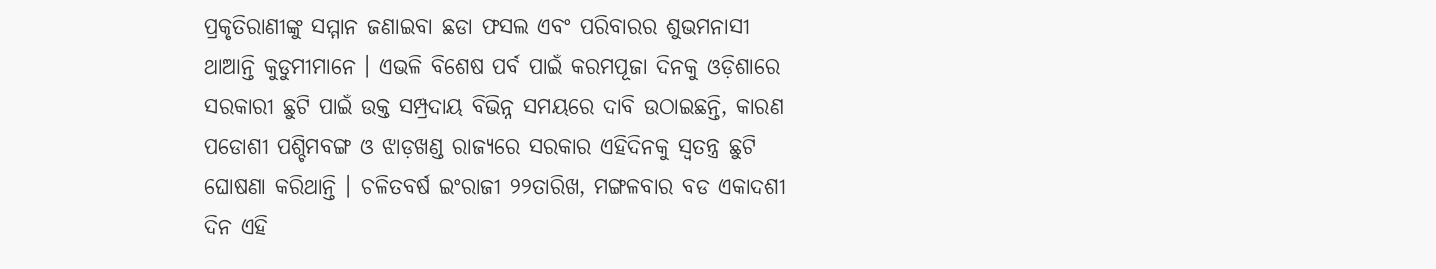ପ୍ରକୃତିରାଣୀଙ୍କୁ ସମ୍ମାନ ଜଣାଇବା ଛଡା ଫସଲ ଏବଂ ପରିବାରର ଶୁଭମନାସୀ ଥାଆନ୍ତି କୁଡୁମୀମାନେ । ଏଭଳି ବିଶେଷ ପର୍ବ ପାଇଁ କରମପୂଜା ଦିନକୁ ଓଡ଼ିଶାରେ ସରକାରୀ ଛୁଟି ପାଇଁ ଉକ୍ତ ସମ୍ପ୍ରଦାୟ ବିଭିନ୍ନ ସମୟରେ ଦାବି ଉଠାଇଛନ୍ତି, କାରଣ ପଡୋଶୀ ପଶ୍ଚିମବଙ୍ଗ ଓ ଝାଡ଼ଖଣ୍ଡ ରାଜ୍ୟରେ ସରକାର ଏହିଦିନକୁ ସ୍ୱତନ୍ତ୍ର ଛୁଟି ଘୋଷଣା କରିଥାନ୍ତି । ଚଳିତବର୍ଷ ଇଂରାଜୀ ୨୨ତାରିଖ, ମଙ୍ଗଳବାର ବଡ ଏକାଦଶୀ ଦିନ ଏହି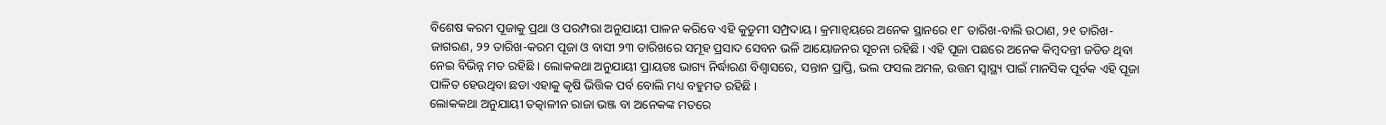ବିଶେଷ କରମ ପୂଜାକୁ ପ୍ରଥା ଓ ପରମ୍ପରା ଅନୁଯାୟୀ ପାଳନ କରିବେ ଏହି କୁଡୁମୀ ସମ୍ପ୍ରଦାୟ । କ୍ରମାନ୍ଵୟରେ ଅନେକ ସ୍ଥାନରେ ୧୮ ତାରିଖ-ବାଲି ଉଠାଣ, ୨୧ ତାରିଖ-ଜାଗରଣ, ୨୨ ତାରିଖ-କରମ ପୂଜା ଓ ବାସୀ ୨୩ ତାରିଖରେ ସମୂହ ପ୍ରସାଦ ସେବନ ଭଳି ଆୟୋଜନର ସୂଚନା ରହିଛି । ଏହି ପୂଜା ପଛରେ ଅନେକ କିମ୍ବଦନ୍ତୀ ଜଡିତ ଥିବା ନେଇ ବିଭିନ୍ନ ମତ ରହିଛି । ଲୋକକଥା ଅନୁଯାୟୀ ପ୍ରାୟତଃ ଭାଗ୍ୟ ନିର୍ଦ୍ଧାରଣ ବିଶ୍ୱାସରେ, ସନ୍ତାନ ପ୍ରାପ୍ତି, ଭଲ ଫସଲ ଅମଳ, ଉତ୍ତମ ସ୍ୱାସ୍ଥ୍ୟ ପାଇଁ ମାନସିକ ପୂର୍ବକ ଏହି ପୂଜା ପାଳିତ ହେଉଥିବା ଛଡା ଏହାକୁ କୃଷି ଭିତ୍ତିକ ପର୍ବ ବୋଲି ମଧ୍ୟ ବହୁମତ ରହିଛି ।
ଲୋକକଥା ଅନୁଯାୟୀ ତତ୍କାଳୀନ ରାଜା ଭଞ୍ଜ ବା ଅନେକଙ୍କ ମତରେ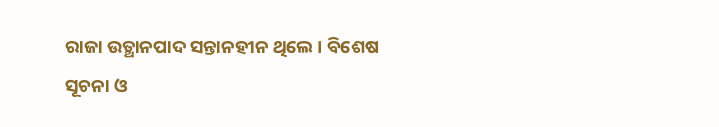ରାଜା ଉତ୍ଥାନପାଦ ସନ୍ତାନହୀନ ଥିଲେ । ବିଶେଷ ସୂଚନା ଓ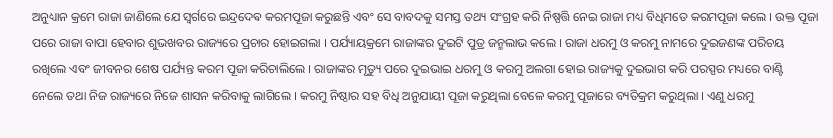ଅନୁଧ୍ୟାନ କ୍ରମେ ରାଜା ଜାଣିଲେ ଯେ ସ୍ଵର୍ଗରେ ଇନ୍ଦ୍ରଦେଵ କରମପୂଜା କରୁଛନ୍ତି ଏବଂ ସେ ବାବଦକୁ ସମସ୍ତ ତଥ୍ୟ ସଂଗ୍ରହ କରି ନିଷ୍ପତ୍ତି ନେଇ ରାଜା ମଧ୍ୟ ବିଧିମତେ କରମପୂଜା କଲେ । ଉକ୍ତ ପୂଜା ପରେ ରାଜା ବାପା ହେବାର ଶୁଭଖବର ରାଜ୍ୟରେ ପ୍ରଚାର ହୋଇଗଲା । ପର୍ଯ୍ୟାୟକ୍ରମେ ରାଜାଙ୍କର ଦୁଇଟି ପୁତ୍ର ଜନ୍ମଲାଭ କଲେ । ରାଜା ଧରମୁ ଓ କରମୁ ନାମରେ ଦୁଇଜଣଙ୍କ ପରିଚୟ ରଖିଲେ ଏବଂ ଜୀବନର ଶେଷ ପର୍ଯ୍ୟନ୍ତ କରମ ପୂଜା କରିଚାଲିଲେ । ରାଜାଙ୍କର ମୃତ୍ୟୁ ପରେ ଦୁଇଭାଇ ଧରମୁ ଓ କରମୁ ଅଲଗା ହୋଇ ରାଜ୍ୟକୁ ଦୁଇଭାଗ କରି ପରସ୍ପର ମଧ୍ୟରେ ବାଣ୍ଟି ନେଲେ ତଥା ନିଜ ରାଜ୍ୟରେ ନିଜେ ଶାସନ କରିବାକୁ ଲାଗିଲେ । କରମୁ ନିଷ୍ଠାର ସହ ବିଧି ଅନୁଯାୟୀ ପୂଜା କରୁଥିଲା ବେଳେ କରମୁ ପୂଜାରେ ବ୍ୟତିକ୍ରମ କରୁଥିଲା । ଏଣୁ ଧରମୁ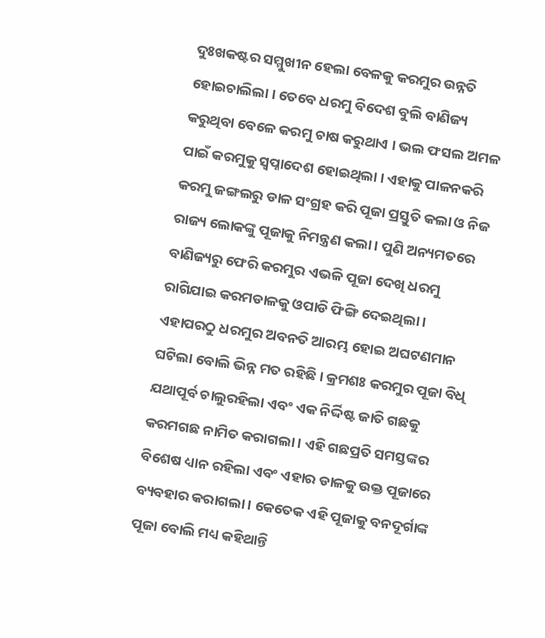ଦୁଃଖକଷ୍ଟର ସମ୍ମୁଖୀନ ହେଲା ବେଳକୁ କରମୁର ଉନ୍ନତି ହୋଇଚାଲିଲା । ତେବେ ଧରମୁ ବିଦେଶ ବୁଲି ବାଣିଜ୍ୟ କରୁଥିବା ବେଳେ କରମୁ ଚାଷ କରୁଥାଏ । ଭଲ ଫସଲ ଅମଳ ପାଇଁ କରମୁକୁ ସ୍ୱପ୍ନାଦେଶ ହୋଇଥିଲା । ଏହାକୁ ପାଳନକରି କରମୁ ଜଙ୍ଗଲରୁ ଡାଳ ସଂଗ୍ରହ କରି ପୂଜା ପ୍ରସ୍ତୁତି କଲା ଓ ନିଜ ରାଜ୍ୟ ଲୋକଙ୍କୁ ପୂଜାକୁ ନିମନ୍ତ୍ରଣ କଲା । ପୁଣି ଅନ୍ୟମତରେ ବାଣିଜ୍ୟରୁ ଫେରି କରମୁର ଏଭଳି ପୂଜା ଦେଖି ଧରମୁ ରାଗିଯାଇ କରମଡାଳକୁ ଓପାଡି ଫିଙ୍ଗି ଦେଇଥିଲା । ଏହାପରଠୁ ଧରମୁର ଅବନତି ଆରମ୍ଭ ହୋଇ ଅଘଟଣମାନ ଘଟିଲା ବୋଲି ଭିନ୍ନ ମତ ରହିଛି । କ୍ରମଶଃ କରମୁର ପୂଜା ବିଧି ଯଥାପୂର୍ବ ଚାଲୁରହିଲା ଏବଂ ଏକ ନିର୍ଦ୍ଦିଷ୍ଟ ଜାତି ଗଛକୁ କରମଗଛ ନାମିତ କରାଗଲା । ଏହି ଗଛପ୍ରତି ସମସ୍ତଙ୍କର ବିଶେଷ ଧ୍ୟାନ ରହିଲା ଏବଂ ଏହାର ଡାଳକୁ ଉକ୍ତ ପୂଜାରେ ବ୍ୟବହାର କରାଗଲା । କେତେକ ଏହି ପୂଜାକୁ ବନଦୂର୍ଗାଙ୍କ ପୂଜା ବୋଲି ମଧ୍ୟ କହିଥାନ୍ତି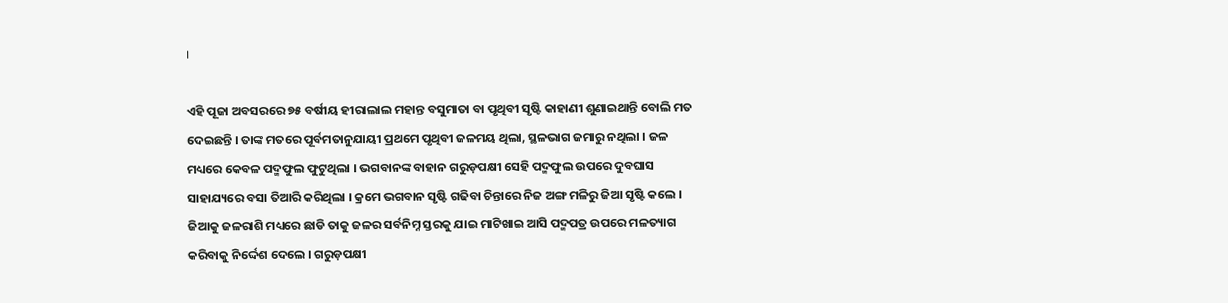।

ଏହି ପୂଜା ଅବସରରେ ୭୫ ବର୍ଷୀୟ ହୀରାଲାଲ ମହାନ୍ତ ବସୁମାତା ବା ପୃଥିବୀ ସୃଷ୍ଟି କାହାଣୀ ଶୁଣାଇଥାନ୍ତି ବୋଲି ମତ ଦେଇଛନ୍ତି । ତାଙ୍କ ମତରେ ପୂର୍ବମତାନୁଯାୟୀ ପ୍ରଥମେ ପୃଥିବୀ ଜଳମୟ ଥିଲା, ସ୍ଥଳଭାଗ ଜମାରୁ ନଥିଲା । ଜଳ ମଧ୍ୟରେ କେବଳ ପଦ୍ମଫୁଲ ଫୁଟୁଥିଲା । ଭଗବାନଙ୍କ ବାହାନ ଗରୁଡ଼ପକ୍ଷୀ ସେହି ପଦ୍ମଫୁଲ ଉପରେ ଦୁବଘାସ ସାହାଯ୍ୟରେ ବସା ତିଆରି କରିଥିଲା । କ୍ରମେ ଭଗବାନ ସୃଷ୍ଟି ଗଢିବା ଚିନ୍ତାରେ ନିଜ ଅଙ୍ଗ ମଳିରୁ ଜିଆ ସୃଷ୍ଟି କଲେ । ଜିଆକୁ ଜଳରାଶି ମଧ୍ୟରେ ଛାଡି ତାକୁ ଜଳର ସର୍ବନିମ୍ନ ସ୍ତରକୁ ଯାଇ ମାଟିଖାଇ ଆସି ପଦ୍ମପତ୍ର ଉପରେ ମଳତ୍ୟାଗ କରିବାକୁ ନିର୍ଦ୍ଦେଶ ଦେଲେ । ଗରୁଡ଼ପକ୍ଷୀ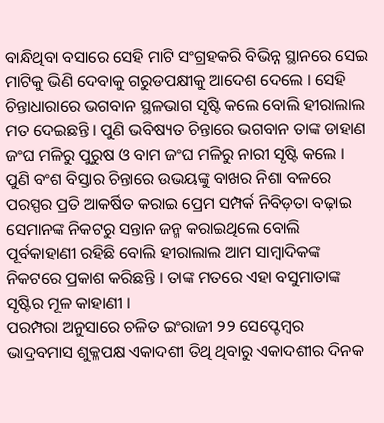ବାନ୍ଧିଥିବା ବସାରେ ସେହି ମାଟି ସଂଗ୍ରହକରି ବିଭିନ୍ନ ସ୍ଥାନରେ ସେଇ ମାଟିକୁ ଭିଣି ଦେବାକୁ ଗରୁଡପକ୍ଷୀକୁ ଆଦେଶ ଦେଲେ । ସେହି ଚିନ୍ତାଧାରାରେ ଭଗବାନ ସ୍ଥଳଭାଗ ସୃଷ୍ଟି କଲେ ବୋଲି ହୀରାଲାଲ ମତ ଦେଇଛନ୍ତି । ପୁଣି ଭବିଷ୍ୟତ ଚିନ୍ତାରେ ଭଗବାନ ତାଙ୍କ ଡାହାଣ ଜଂଘ ମଳିରୁ ପୁରୁଷ ଓ ବାମ ଜଂଘ ମଳିରୁ ନାରୀ ସୃଷ୍ଟି କଲେ । ପୁଣି ବଂଶ ବିସ୍ତାର ଚିନ୍ତାରେ ଉଭୟଙ୍କୁ ବାଖର ନିଶା ବଳରେ ପରସ୍ପର ପ୍ରତି ଆକର୍ଷିତ କରାଇ ପ୍ରେମ ସମ୍ପର୍କ ନିବିଡ଼ତା ବଢ଼ାଇ ସେମାନଙ୍କ ନିକଟରୁ ସନ୍ତାନ ଜନ୍ମ କରାଇଥିଲେ ବୋଲି ପୂର୍ବକାହାଣୀ ରହିଛି ବୋଲି ହୀରାଲାଲ ଆମ ସାମ୍ବାଦିକଙ୍କ ନିକଟରେ ପ୍ରକାଶ କରିଛନ୍ତି । ତାଙ୍କ ମତରେ ଏହା ବସୁମାତାଙ୍କ ସୃଷ୍ଟିର ମୂଳ କାହାଣୀ ।
ପରମ୍ପରା ଅନୁସାରେ ଚଳିତ ଇଂରାଜୀ ୨୨ ସେପ୍ଟେମ୍ବର ଭାଦ୍ରବମାସ ଶୁକ୍ଳପକ୍ଷ ଏକାଦଶୀ ତିଥି ଥିବାରୁ ଏକାଦଶୀର ଦିନକ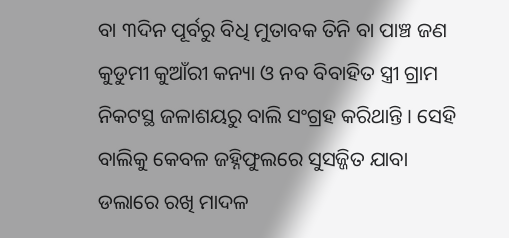ବା ୩ଦିନ ପୂର୍ବରୁ ବିଧି ମୁତାବକ ତିନି ବା ପାଞ୍ଚ ଜଣ କୁଡୁମୀ କୁଆଁରୀ କନ୍ୟା ଓ ନବ ବିବାହିତ ସ୍ତ୍ରୀ ଗ୍ରାମ ନିକଟସ୍ଥ ଜଳାଶୟରୁ ବାଲି ସଂଗ୍ରହ କରିଥାନ୍ତି । ସେହି ବାଲିକୁ କେବଳ ଜହ୍ନିଫୁଲରେ ସୁସଜ୍ଜିତ ଯାବା ଡଲାରେ ରଖି ମାଦଳ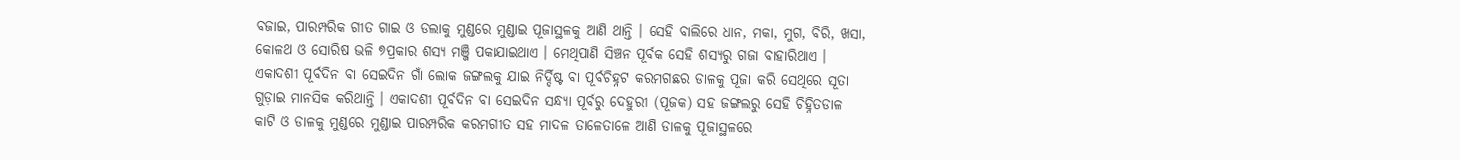ବଜାଇ, ପାରମ୍ପରିକ ଗୀତ ଗାଇ ଓ ଡଲାକୁ ମୁଣ୍ଡରେ ମୁଣ୍ଡାଇ ପୂଜାସ୍ଥଳକୁ ଆଣି ଥାନ୍ତି । ସେହି ବାଲିରେ ଧାନ, ମକା, ମୁଗ, ବିରି, ଖସା, କୋଳଥ ଓ ସୋରିଷ ଭଳି ୭ପ୍ରକାର ଶସ୍ୟ ମଞ୍ଜି ପକାଯାଇଥାଏ । ମେଥିପାଣି ସିଞ୍ଚନ ପୂର୍ବକ ସେହି ଶସ୍ଯରୁ ଗଜା ବାହାରିଥାଏ । ଏକାଦଶୀ ପୂର୍ବଦିନ ବା ସେଇଦିନ ଗାଁ ଲୋକ ଜଙ୍ଗଲକୁ ଯାଇ ନିର୍ଦ୍ଦିଷ୍ଟ ବା ପୂର୍ବଚିହ୍ନଟ କରମଗଛର ଡାଳକୁ ପୂଜା କରି ସେଥିରେ ସୂତା ଗୁଡ଼ାଇ ମାନସିକ କରିଥାନ୍ତି । ଏକାଦଶୀ ପୂର୍ବଦିନ ବା ସେଇଦିନ ସନ୍ଧ୍ୟା ପୂର୍ବରୁ ଦେହୁରୀ (ପୂଜକ) ସହ ଜଙ୍ଗଲରୁ ସେହି ଚିହ୍ନିତଡାଳ କାଟି ଓ ଡାଳକୁ ମୁଣ୍ଡରେ ମୁଣ୍ଡାଇ ପାରମ୍ପରିକ କରମଗୀତ ସହ ମାଦଳ ତାଳେତାଳେ ଆଣି ଡାଳକୁ ପୂଜାସ୍ଥଳରେ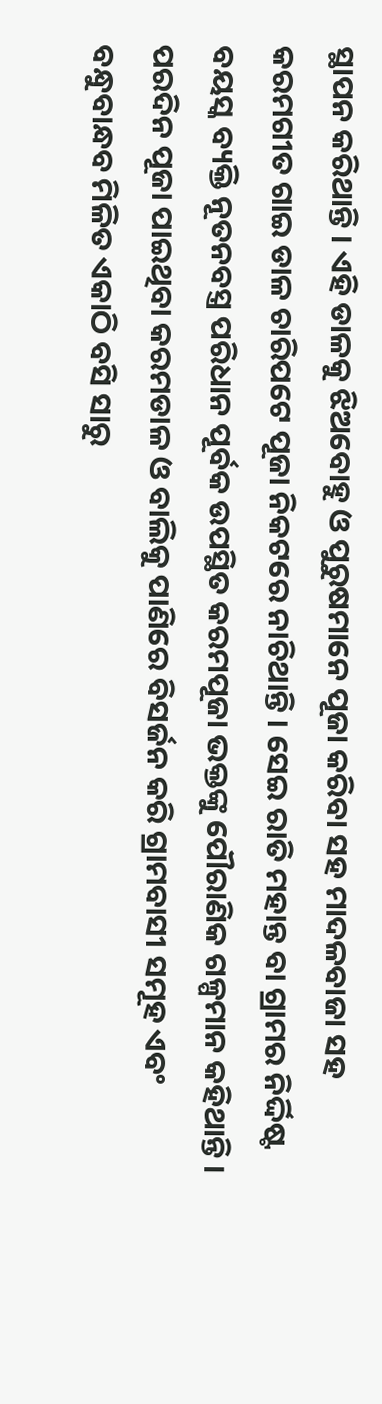ସ୍ଥାପନ କରିଥାନ୍ତି । ଏହି ଡାଳକୁ ଝିଅବୋହୁ ଓ ପୁରୁଷମାନେ ପୂଜା କରିବା ସହ ମାଦଳବାଜା ସହ କରମଗୀତ ଗାଇ ଡାଳ ଚାରିପଟେ ପୂଜା ନିକଟରେ ନାଚିଥାନ୍ତି । ସେଇ ରାତି ମହାନ୍ତ ବା ଗ୍ରାମର ନିର୍ଦ୍ଦିଷ୍ଟ ବୟସ୍କ ବ୍ୟକ୍ତି ନୂତନବସ୍ତ୍ର ପରିଧାନ ପୂର୍ବକ ଉପସ୍ଥିତ କରମପୂଜା ଭକ୍ତଙ୍କୁ ପୌରାଣିକ ଗଳ୍ପମାନ କହିଥାନ୍ତି । ପରଦିନ ପୂଜା ପାଇଥିବା କରମଡାଳ ଓ ବାଲିକୁ ପାଣିରେ ବିସର୍ଜନ କରି ଗ୍ରାମବାସୀ ସମୂହ ଏବଂ ବନ୍ଧୁବାନ୍ଧବ ମିଳିତ ଏକାଠି ବସି ସାରୁ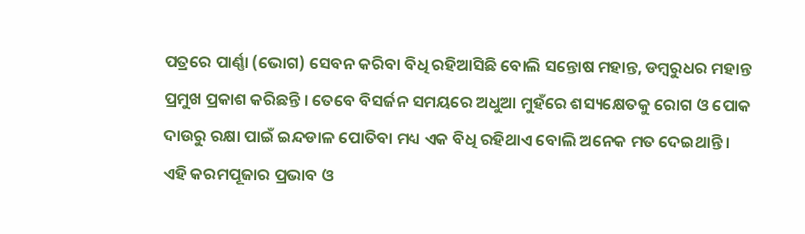ପତ୍ରରେ ପାର୍ଣ୍ଣା (ଭୋଗ) ସେବନ କରିବା ବିଧି ରହିଆସିଛି ବୋଲି ସନ୍ତୋଷ ମହାନ୍ତ, ଡମ୍ବରୁଧର ମହାନ୍ତ ପ୍ରମୁଖ ପ୍ରକାଶ କରିଛନ୍ତି । ତେବେ ବିସର୍ଜନ ସମୟରେ ଅଧୁଆ ମୁହଁରେ ଶସ୍ୟକ୍ଷେତକୁ ରୋଗ ଓ ପୋକ ଦାଉରୁ ରକ୍ଷା ପାଇଁ ଇନ୍ଦଡାଳ ପୋତିବା ମଧ୍ୟ ଏକ ବିଧି ରହିଥାଏ ବୋଲି ଅନେକ ମତ ଦେଇଥାନ୍ତି । ଏହି କରମପୂଜାର ପ୍ରଭାବ ଓ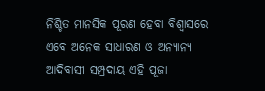ନିଶ୍ଚିତ ମାନସିକ ପୂରଣ ହେବା ବିଶ୍ୱାସରେ ଏବେ ଅନେକ ସାଧାରଣ ଓ ଅନ୍ୟାନ୍ୟ ଆଦିବାସୀ ସମ୍ପ୍ରଦାୟ ଏହି ପୂଜା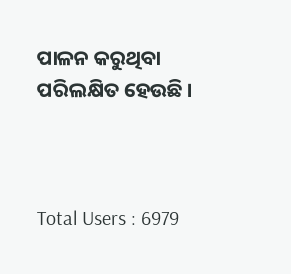ପାଳନ କରୁଥିବା ପରିଲକ୍ଷିତ ହେଉଛି ।



Total Users : 6979